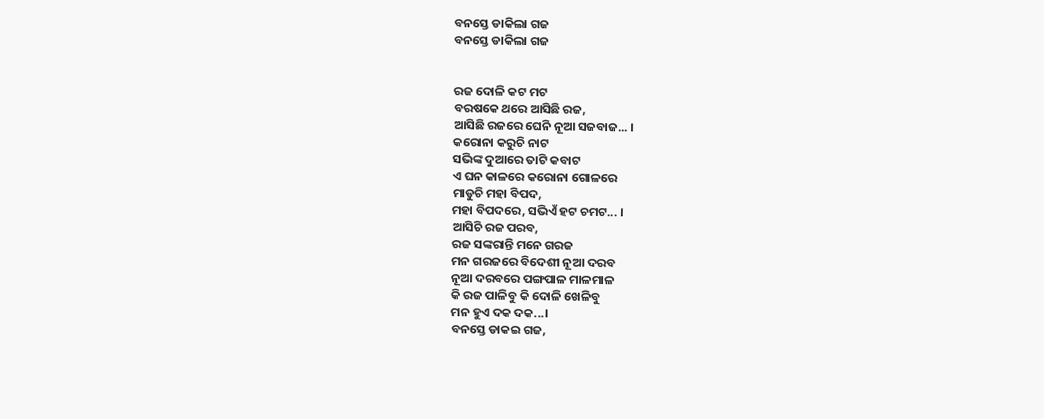ବନସ୍ତେ ଡାକିଲା ଗଜ
ବନସ୍ତେ ଡାକିଲା ଗଜ


ରଜ ଦୋଳି କଟ ମଟ
ବରଷକେ ଥରେ ଆସିଛି ରଜ,
ଆସିଛି ରଜରେ ଘେନି ନୂଆ ସଜବାଜ... ।
କରୋନା କରୁଚି ନାଟ
ସଭିଙ୍କ ଦୁଆରେ ତାଟି କବାଟ
ଏ ଘନ କାଳରେ କରୋନା ଗୋଳରେ
ମାଡୁଚି ମହା ବିପଦ,
ମହା ବିପଦରେ, ସଭିଏଁ ହଟ ଚମଟ... ।
ଆସିଚି ରଜ ପରବ,
ରଜ ସଙ୍କରାନ୍ତି ମନେ ଗରଜ
ମନ ଗରଜରେ ବିଦେଶୀ ନୂଆ ଦରବ
ନୂଆ ଦରବରେ ପଙ୍ଗପାଳ ମାଳମାଳ
କି ରଜ ପାଳିବୁ କି ଦୋଳି ଖେଳିବୁ
ମନ ହୁଏ ଦକ ଦକ...।
ବନସ୍ତେ ଡାକଇ ଗଜ,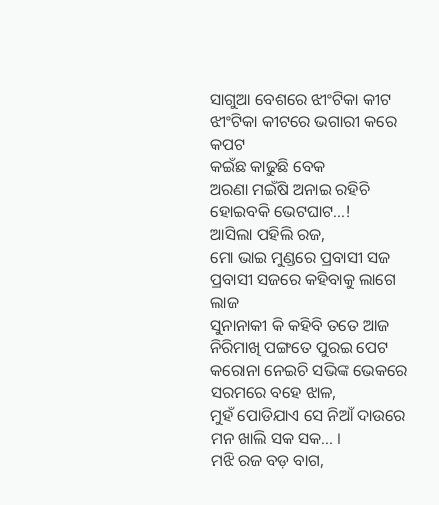ସାଗୁଆ ବେଶରେ ଝୀଂଟିକା କୀଟ
ଝୀଂଟିକା କୀଟରେ ଭଗାରୀ କରେ କପଟ
କଇଁଛ କାଢୁଛି ବେକ
ଅରଣା ମଇଁଷି ଅନାଇ ରହିଚି
ହୋଇବକି ଭେଟଘାଟ...!
ଆସିଲା ପହିଲି ରଜ,
ମୋ ଭାଇ ମୁଣ୍ଡରେ ପ୍ରବାସୀ ସଜ
ପ୍ରବାସୀ ସଜରେ କହିବାକୁ ଲାଗେ ଲାଜ
ସୁନାନାକୀ କି କହିବି ତତେ ଆଜ
ନିରିମାଖି ପଙ୍ଗତେ ପୁରଇ ପେଟ
କରୋନା ନେଇଚି ସଭିଙ୍କ ଭେକରେ
ସରମରେ ବହେ ଝାଳ,
ମୁହଁ ପୋଡିଯାଏ ସେ ନିଆଁ ଦାଉରେ
ମନ ଖାଲି ସକ ସକ... ।
ମଝି ରଜ ବଡ଼ ବାଗ,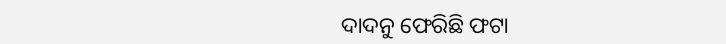ଦାଦନୁ ଫେରିଛି ଫଟା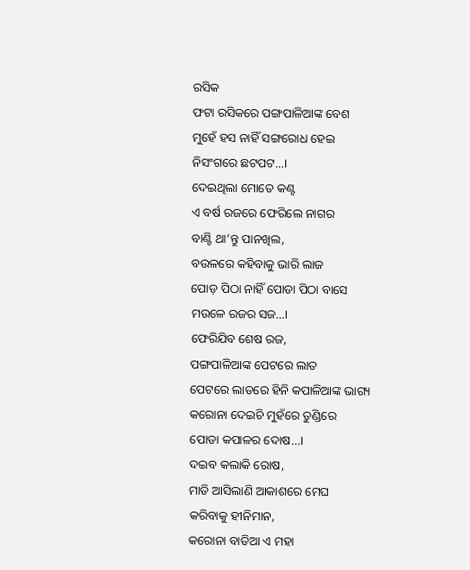ରସିକ
ଫଟା ରସିକରେ ପଙ୍ଗପାଳିଆଙ୍କ ବେଶ
ମୁହେଁ ହସ ନାହିଁ ସଙ୍ଗରୋଧ ହେଇ
ନିସଂଗରେ ଛଟପଟ...।
ଦେଇଥିଲା ମୋତେ କଣ୍ଟ
ଏ ବର୍ଷ ରଜରେ ଫେରିଲେ ନାଗର
ବାଣ୍ଟି ଥା’ନ୍ତୁ ପାନଖିଲ,
ବଉଳରେ କହିବାକୁ ଭାରି ଲାଜ
ପୋଡ଼ ପିଠା ନାହିଁ ପୋଡା ପିଠା ବାସେ
ମଉଳେ ରଜର ସଜ...।
ଫେରିଯିବ ଶେଷ ରଜ,
ପଙ୍ଗପାଳିଆଙ୍କ ପେଟରେ ଲାତ
ପେଟରେ ଲାତରେ ହିନି କପାଳିଆଙ୍କ ଭାଗ୍ୟ
କରୋନା ଦେଇଚି ମୁହଁରେ ତୁଣ୍ଡିରେ
ପୋଡା କପାଳର ଦୋଷ...।
ଦଇବ କଲାକି ରୋଷ,
ମାଡି ଆସିଲାଣି ଆକାଶରେ ମେଘ
କରିବାକୁ ହୀନିମାନ,
କରୋନା ବାତିଆ ଏ ମହା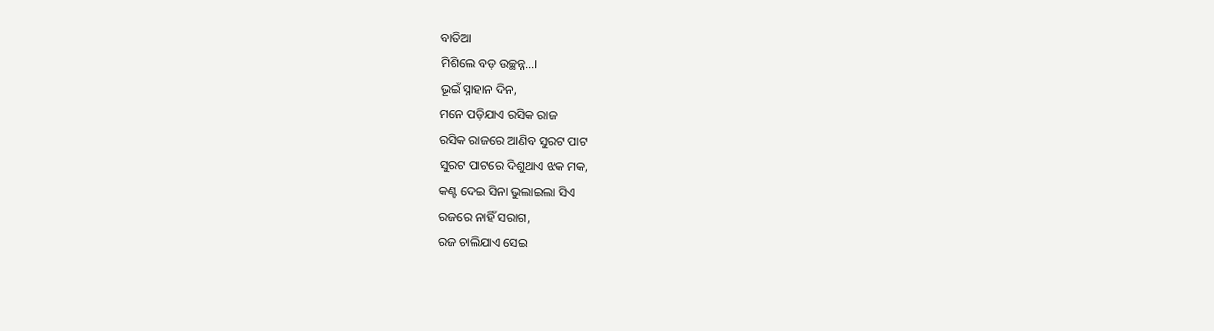ବାତିଆ
ମିଶିଲେ ବଡ଼ ଉଚ୍ଛନ୍ନ...।
ଭୂଇଁ ସ୍ନାହାନ ଦିନ,
ମନେ ପଡ଼ିଯାଏ ରସିକ ରାଜ
ରସିକ ରାଜରେ ଆଣିବ ସୁରଟ ପାଟ
ସୁରଟ ପାଟରେ ଦିଶୁଥାଏ ଝକ ମକ,
କଣ୍ଟ ଦେଇ ସିନା ଭୁଲାଇଲା ସିଏ
ରଜରେ ନାହିଁ ସରାଗ,
ରଜ ଚାଲିଯାଏ ସେଇ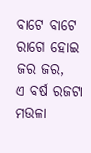ବାଟେ ବାଟେ
ରାଗେ ହୋଇ ଜର ଜର,
ଏ ବର୍ଷ ରଜଟା ମଉଳା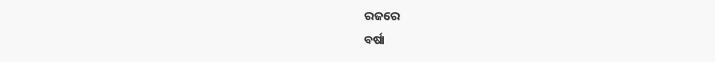ରଜରେ
ବର୍ଷା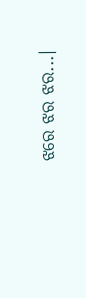ଝରେ ଝର ଝର...।